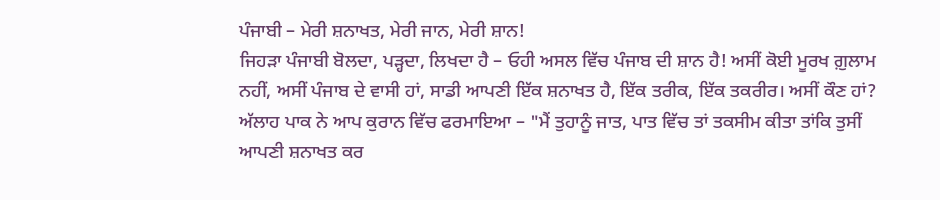ਪੰਜਾਬੀ – ਮੇਰੀ ਸ਼ਨਾਖਤ, ਮੇਰੀ ਜਾਨ, ਮੇਰੀ ਸ਼ਾਨ!
ਜਿਹੜਾ ਪੰਜਾਬੀ ਬੋਲਦਾ, ਪੜ੍ਹਦਾ, ਲਿਖਦਾ ਹੈ – ਓਹੀ ਅਸਲ ਵਿੱਚ ਪੰਜਾਬ ਦੀ ਸ਼ਾਨ ਹੈ! ਅਸੀਂ ਕੋਈ ਮੂਰਖ ਗ਼ੁਲਾਮ ਨਹੀਂ, ਅਸੀਂ ਪੰਜਾਬ ਦੇ ਵਾਸੀ ਹਾਂ, ਸਾਡੀ ਆਪਣੀ ਇੱਕ ਸ਼ਨਾਖਤ ਹੈ, ਇੱਕ ਤਰੀਕ, ਇੱਕ ਤਕਰੀਰ। ਅਸੀਂ ਕੌਣ ਹਾਂ? ਅੱਲਾਹ ਪਾਕ ਨੇ ਆਪ ਕੁਰਾਨ ਵਿੱਚ ਫਰਮਾਇਆ – "ਮੈਂ ਤੁਹਾਨੂੰ ਜਾਤ, ਪਾਤ ਵਿੱਚ ਤਾਂ ਤਕਸੀਮ ਕੀਤਾ ਤਾਂਕਿ ਤੁਸੀਂ ਆਪਣੀ ਸ਼ਨਾਖਤ ਕਰ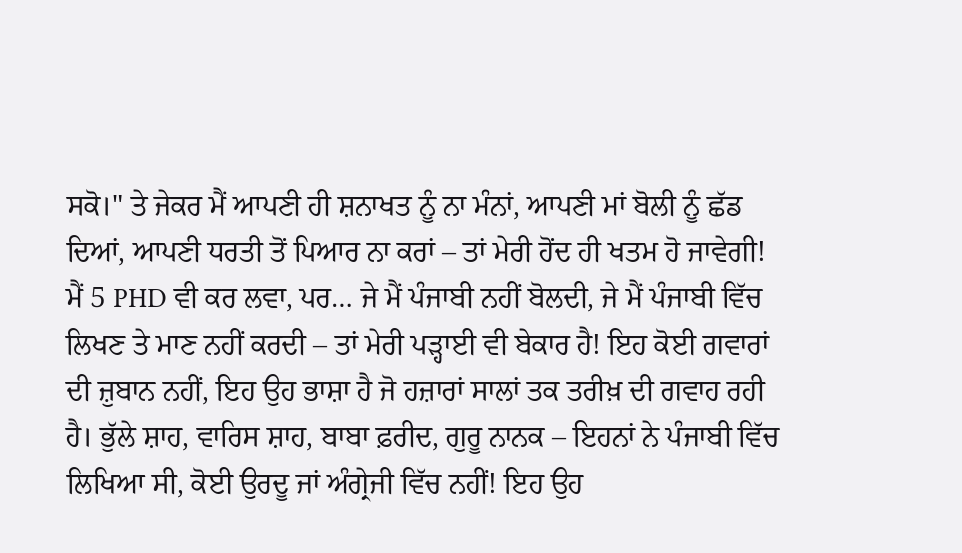ਸਕੋ।" ਤੇ ਜੇਕਰ ਮੈਂ ਆਪਣੀ ਹੀ ਸ਼ਨਾਖਤ ਨੂੰ ਨਾ ਮੰਨਾਂ, ਆਪਣੀ ਮਾਂ ਬੋਲੀ ਨੂੰ ਛੱਡ ਦਿਆਂ, ਆਪਣੀ ਧਰਤੀ ਤੋਂ ਪਿਆਰ ਨਾ ਕਰਾਂ – ਤਾਂ ਮੇਰੀ ਹੋਂਦ ਹੀ ਖਤਮ ਹੋ ਜਾਵੇਗੀ! ਮੈਂ 5 PHD ਵੀ ਕਰ ਲਵਾ, ਪਰ… ਜੇ ਮੈਂ ਪੰਜਾਬੀ ਨਹੀਂ ਬੋਲਦੀ, ਜੇ ਮੈਂ ਪੰਜਾਬੀ ਵਿੱਚ ਲਿਖਣ ਤੇ ਮਾਣ ਨਹੀਂ ਕਰਦੀ – ਤਾਂ ਮੇਰੀ ਪੜ੍ਹਾਈ ਵੀ ਬੇਕਾਰ ਹੈ! ਇਹ ਕੋਈ ਗਵਾਰਾਂ ਦੀ ਜ਼ੁਬਾਨ ਨਹੀਂ, ਇਹ ਉਹ ਭਾਸ਼ਾ ਹੈ ਜੋ ਹਜ਼ਾਰਾਂ ਸਾਲਾਂ ਤਕ ਤਰੀਖ਼ ਦੀ ਗਵਾਹ ਰਹੀ ਹੈ। ਭੁੱਲੇ ਸ਼ਾਹ, ਵਾਰਿਸ ਸ਼ਾਹ, ਬਾਬਾ ਫ਼ਰੀਦ, ਗੁਰੂ ਨਾਨਕ – ਇਹਨਾਂ ਨੇ ਪੰਜਾਬੀ ਵਿੱਚ ਲਿਖਿਆ ਸੀ, ਕੋਈ ਉਰਦੂ ਜਾਂ ਅੰਗ੍ਰੇਜੀ ਵਿੱਚ ਨਹੀਂ! ਇਹ ਉਹ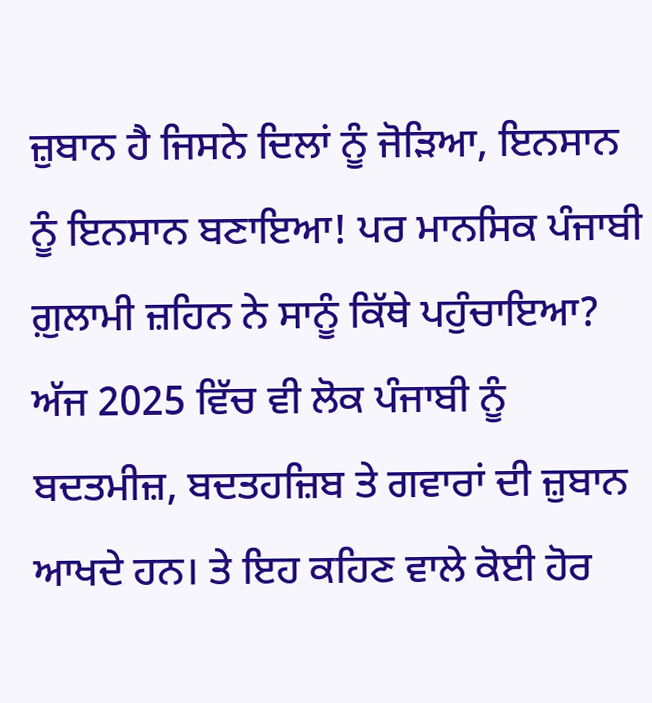ਜ਼ੁਬਾਨ ਹੈ ਜਿਸਨੇ ਦਿਲਾਂ ਨੂੰ ਜੋੜਿਆ, ਇਨਸਾਨ ਨੂੰ ਇਨਸਾਨ ਬਣਾਇਆ! ਪਰ ਮਾਨਸਿਕ ਪੰਜਾਬੀ ਗ਼ੁਲਾਮੀ ਜ਼ਹਿਨ ਨੇ ਸਾਨੂੰ ਕਿੱਥੇ ਪਹੁੰਚਾਇਆ? ਅੱਜ 2025 ਵਿੱਚ ਵੀ ਲੋਕ ਪੰਜਾਬੀ ਨੂੰ ਬਦਤਮੀਜ਼, ਬਦਤਹਜ਼ਿਬ ਤੇ ਗਵਾਰਾਂ ਦੀ ਜ਼ੁਬਾਨ ਆਖਦੇ ਹਨ। ਤੇ ਇਹ ਕਹਿਣ ਵਾਲੇ ਕੋਈ ਹੋਰ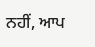ਨਹੀਂ, ਆਪ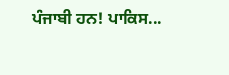ਪੰਜਾਬੀ ਹਨ! ਪਾਕਿਸ...